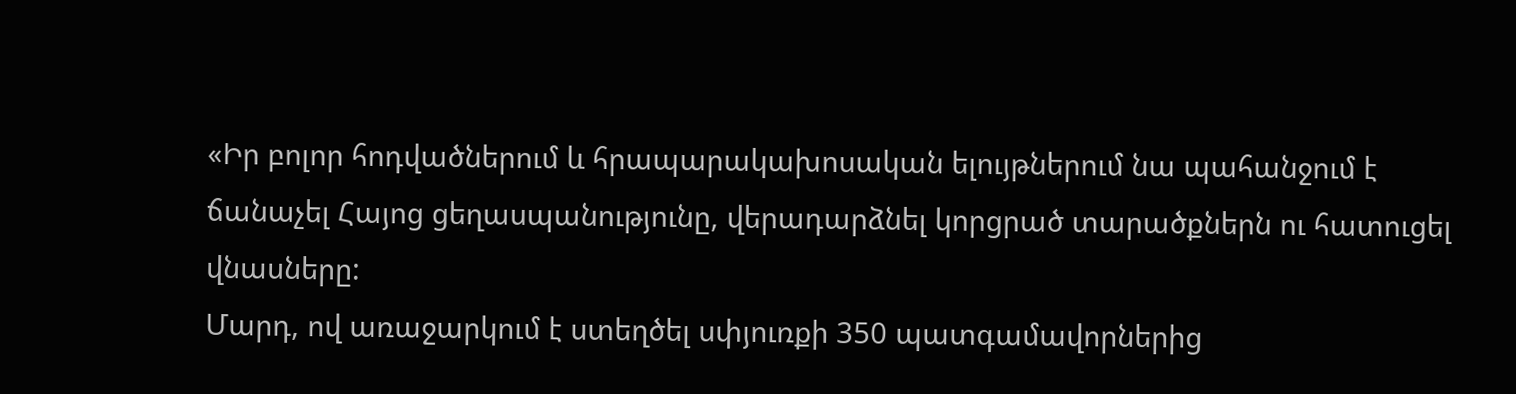«Իր բոլոր հոդվածներում և հրապարակախոսական ելույթներում նա պահանջում է ճանաչել Հայոց ցեղասպանությունը, վերադարձնել կորցրած տարածքներն ու հատուցել վնասները:
Մարդ, ով առաջարկում է ստեղծել սփյուռքի 350 պատգամավորներից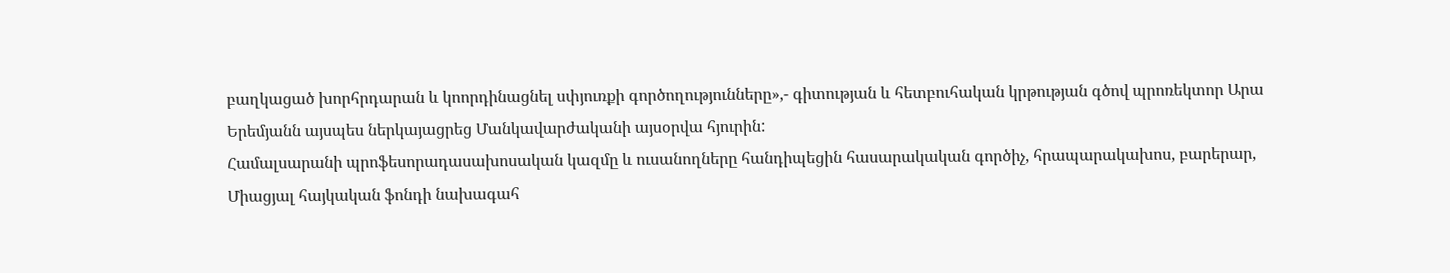բաղկացած խորհրդարան և կոորդինացնել սփյուռքի գործողությունները»,- գիտության և հետբուհական կրթության գծով պրոռեկտոր Արա Երեմյանն այսպես ներկայացրեց Մանկավարժականի այսօրվա հյուրին:
Համալսարանի պրոֆեսորադասախոսական կազմը և ուսանողները հանդիպեցին հասարակական գործիչ, հրապարակախոս, բարերար, Միացյալ հայկական ֆոնդի նախագահ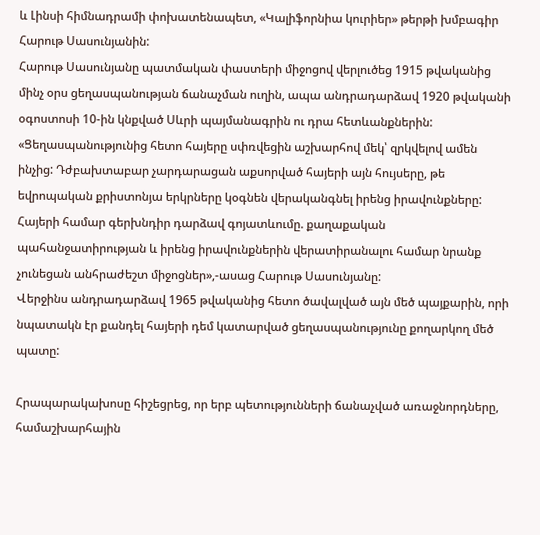և Լինսի հիմնադրամի փոխատենապետ, «Կալիֆորնիա կուրիեր» թերթի խմբագիր Հարութ Սասունյանին:
Հարութ Սասունյանը պատմական փաստերի միջոցով վերլուծեց 1915 թվականից մինչ օրս ցեղասպանության ճանաչման ուղին, ապա անդրադարձավ 1920 թվականի օգոստոսի 10-ին կնքված Սևրի պայմանագրին ու դրա հետևանքներին:
«Ցեղասպանությունից հետո հայերը սփռվեցին աշխարհով մեկ՝ զրկվելով ամեն ինչից: Դժբախտաբար չարդարացան աքսորված հայերի այն հույսերը, թե եվրոպական քրիստոնյա երկրները կօգնեն վերականգնել իրենց իրավունքները: Հայերի համար գերխնդիր դարձավ գոյատևումը. քաղաքական պահանջատիրության և իրենց իրավունքներին վերատիրանալու համար նրանք չունեցան անհրաժեշտ միջոցներ»,-ասաց Հարութ Սասունյանը:
Վերջինս անդրադարձավ 1965 թվականից հետո ծավալված այն մեծ պայքարին, որի նպատակն էր քանդել հայերի դեմ կատարված ցեղասպանությունը քողարկող մեծ պատը:

Հրապարակախոսը հիշեցրեց, որ երբ պետությունների ճանաչված առաջնորդները, համաշխարհային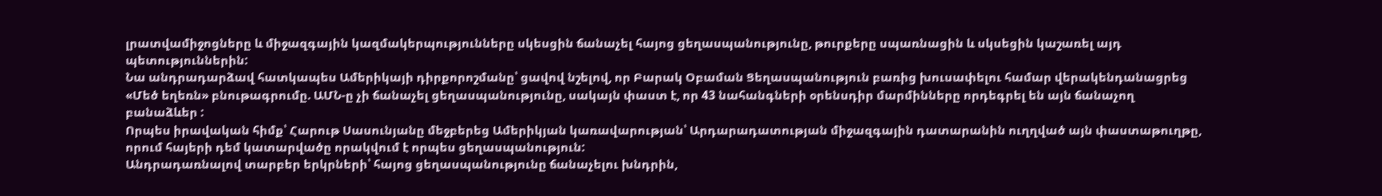լրատվամիջոցները և միջազգային կազմակերպությունները սկեսցին ճանաչել հայոց ցեղասպանությունը, թուրքերը սպառնացին և սկսեցին կաշառել այդ պետություններին:
Նա անդրադարձավ հատկապես Ամերիկայի դիրքորոշմանը՝ ցավով նշելով, որ Բարակ Օբաման Ցեղասպանություն բառից խուսափելու համար վերակենդանացրեց «Մեծ եղեռն» բնութագրումը. ԱՄՆ-ը չի ճանաչել ցեղասպանությունը, սակայն փաստ է, որ 43 նահանգների օրենսդիր մարմինները որդեգրել են այն ճանաչող բանաձևեր :
Որպես իրավական հիմք՝ Հարութ Սասունյանը մեջբերեց Ամերիկյան կառավարության՝ Արդարադատության միջազգային դատարանին ուղղված այն փաստաթուղթը, որում հայերի դեմ կատարվածը որակվում է որպես ցեղասպանություն:
Անդրադառնալով տարբեր երկրների՝ հայոց ցեղասպանությունը ճանաչելու խնդրին,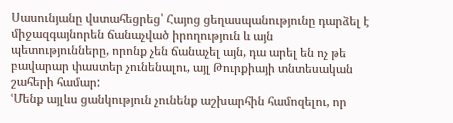Սասունյանը վստահեցրեց՝ Հայոց ցեղասպանությունը դարձել է միջազգայնորեն ճանաչված իրողություն և այն պետությունները, որոնք չեն ճանաչել այն, դա արել են ոչ թե բավարար փաստեր չունենալու, այլ Թուրքիայի տնտեսական շահերի համար:
ՙՄենք այլևս ցանկություն չունենք աշխարհին համոզելու, որ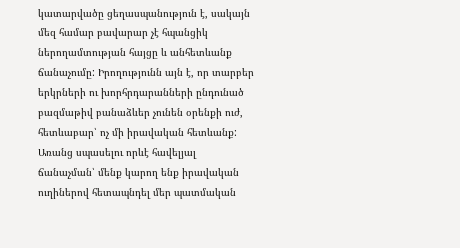կատարվածը ցեղասպանություն է, սակայն մեզ համար բավարար չէ հպանցիկ ներողամտության հայցը և անհետևանք ճանաչումը: Իրողությունն այն է, որ տարբեր երկրների ու խորհրդարանների ընդունած բազմաթիվ բանաձևեր չունեն օրենքի ուժ, հետևաբար՝ ոչ մի իրավական հետևանք:
Առանց սպասելու որևէ հավելյալ ճանաչման՝ մենք կարող ենք իրավական ուղիներով հետապնդել մեր պատմական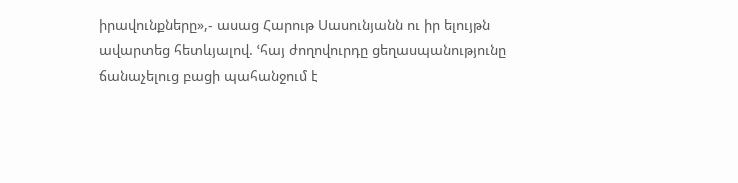իրավունքները»,- ասաց Հարութ Սասունյանն ու իր ելույթն ավարտեց հետևյալով. ՙհայ ժողովուրդը ցեղասպանությունը ճանաչելուց բացի պահանջում է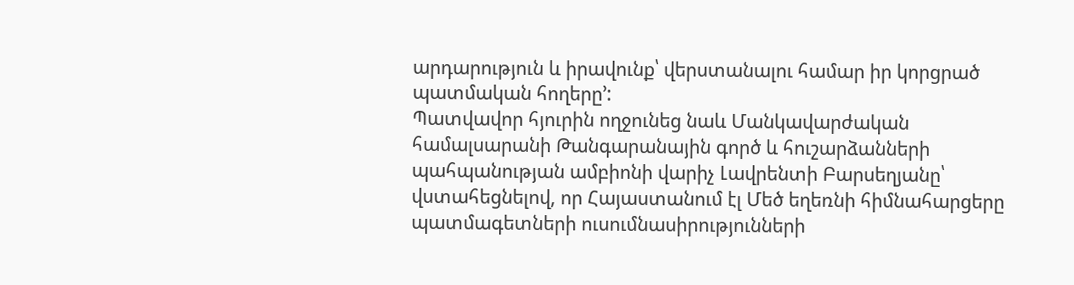արդարություն և իրավունք՝ վերստանալու համար իր կորցրած պատմական հողերը՚:
Պատվավոր հյուրին ողջունեց նաև Մանկավարժական համալսարանի Թանգարանային գործ և հուշարձանների պահպանության ամբիոնի վարիչ Լավրենտի Բարսեղյանը՝ վստահեցնելով, որ Հայաստանում էլ Մեծ եղեռնի հիմնահարցերը պատմագետների ուսումնասիրությունների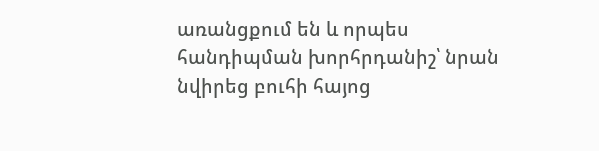առանցքում են և որպես հանդիպման խորհրդանիշ՝ նրան նվիրեց բուհի հայոց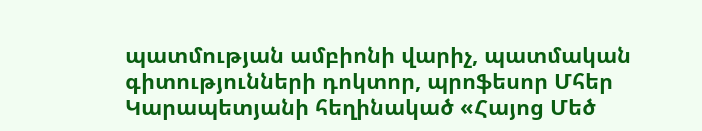պատմության ամբիոնի վարիչ, պատմական գիտությունների դոկտոր, պրոֆեսոր Մհեր Կարապետյանի հեղինակած «Հայոց Մեծ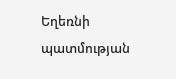Եղեռնի պատմության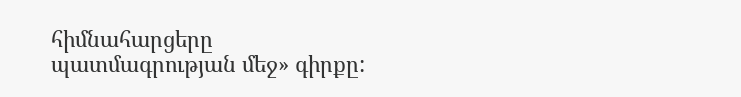հիմնահարցերը պատմագրության մեջ» գիրքը: